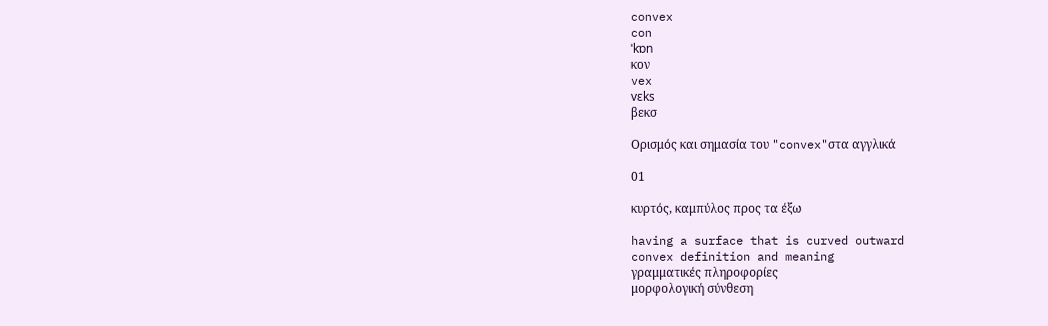convex
con
ˈkɒn
κον
vex
vɛks
βεκσ

Ορισμός και σημασία του "convex"στα αγγλικά

01

κυρτός, καμπύλος προς τα έξω

having a surface that is curved outward
convex definition and meaning
γραμματικές πληροφορίες
μορφολογική σύνθεση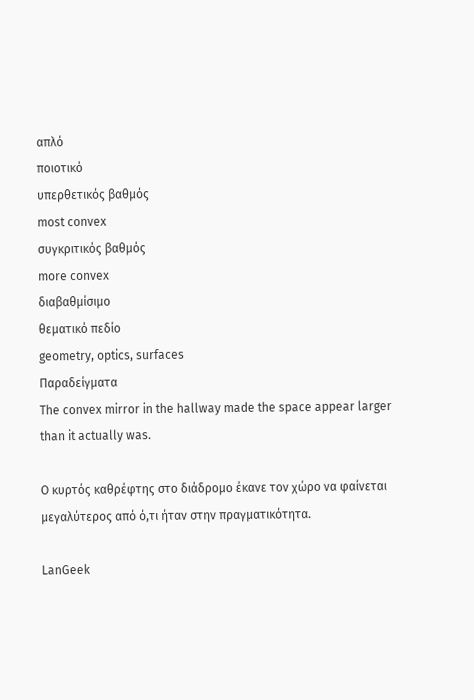απλό
ποιοτικό
υπερθετικός βαθμός
most convex
συγκριτικός βαθμός
more convex
διαβαθμίσιμο
θεματικό πεδίο
geometry, optics, surfaces
Παραδείγματα
The convex mirror in the hallway made the space appear larger than it actually was.

Ο κυρτός καθρέφτης στο διάδρομο έκανε τον χώρο να φαίνεται μεγαλύτερος από ό,τι ήταν στην πραγματικότητα.

LanGeek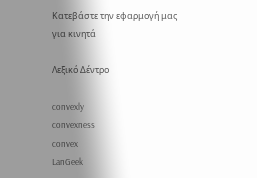Κατεβάστε την εφαρμογή μας για κινητά

Λεξικό Δέντρο

convexly
convexness
convex
LanGeek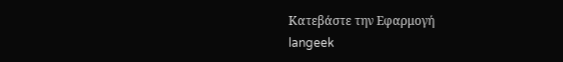Κατεβάστε την Εφαρμογή
langeek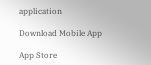application

Download Mobile App

App Store